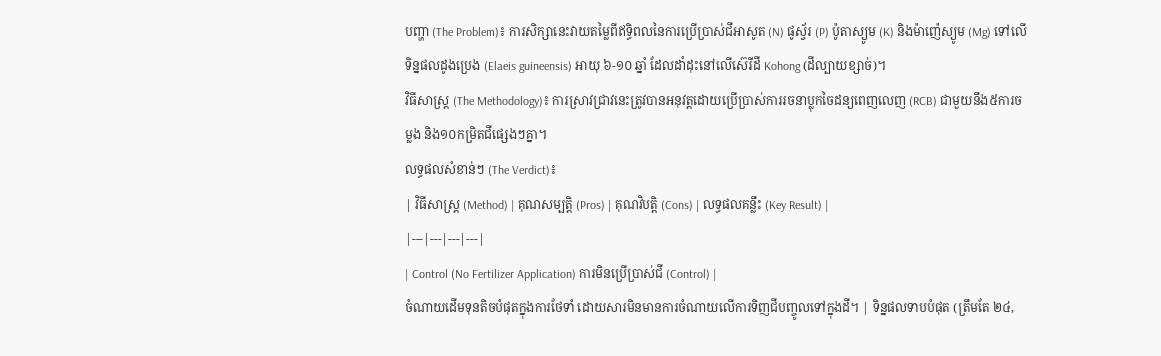បញ្ហា (The Problem)៖ ការសិក្សានេះវាយតម្លៃពីឥទ្ធិពលនៃការប្រើប្រាស់ជីអាសូត (N) ផូស្វ័រ (P) ប៉ូតាស្យូម (K) និងម៉ាញ៉េស្យូម (Mg) ទៅលើទិន្នផលដូងប្រេង (Elaeis guineensis) អាយុ ៦-១០ ឆ្នាំ ដែលដាំដុះនៅលើស៊េរីដី Kohong (ដីល្បាយខ្សាច់)។
វិធីសាស្ត្រ (The Methodology)៖ ការស្រាវជ្រាវនេះត្រូវបានអនុវត្តដោយប្រើប្រាស់ការរចនាប្លុកចៃដន្យពេញលេញ (RCB) ជាមួយនឹង៥ការចម្លង និង១០កម្រិតជីផ្សេងៗគ្នា។
លទ្ធផលសំខាន់ៗ (The Verdict)៖
| វិធីសាស្ត្រ (Method) | គុណសម្បត្តិ (Pros) | គុណវិបត្តិ (Cons) | លទ្ធផលគន្លឹះ (Key Result) |
|---|---|---|---|
| Control (No Fertilizer Application) ការមិនប្រើប្រាស់ជី (Control) |
ចំណាយដើមទុនតិចបំផុតក្នុងការថែទាំ ដោយសារមិនមានការចំណាយលើការទិញជីបញ្ចូលទៅក្នុងដី។ | ទិន្នផលទាបបំផុត (ត្រឹមតែ ២៤,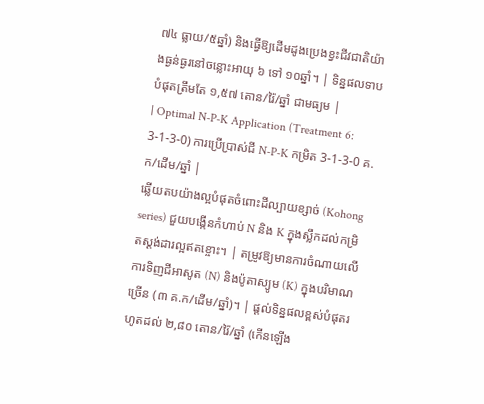៧៤ ធ្លាយ/៥ឆ្នាំ) និងធ្វើឱ្យដើមដូងប្រេងខ្វះជីវជាតិយ៉ាងធ្ងន់ធ្ងរនៅចន្លោះអាយុ ៦ ទៅ ១០ឆ្នាំ។ | ទិន្នផលទាបបំផុតត្រឹមតែ ១,៥៧ តោន/រ៉ៃ/ឆ្នាំ ជាមធ្យម |
| Optimal N-P-K Application (Treatment 6: 3-1-3-0) ការប្រើប្រាស់ជី N-P-K កម្រិត 3-1-3-0 គ.ក/ដើម/ឆ្នាំ |
ឆ្លើយតបយ៉ាងល្អបំផុតចំពោះដីល្បាយខ្សាច់ (Kohong series) ជួយបង្កើនកំហាប់ N និង K ក្នុងស្លឹកដល់កម្រិតស្តង់ដារល្អឥតខ្ចោះ។ | តម្រូវឱ្យមានការចំណាយលើការទិញជីអាសូត (N) និងប៉ូតាស្យូម (K) ក្នុងបរិមាណច្រើន (៣ គ.ក/ដើម/ឆ្នាំ)។ | ផ្តល់ទិន្នផលខ្ពស់បំផុតរហូតដល់ ២,៨០ តោន/រ៉ៃ/ឆ្នាំ (កើនឡើង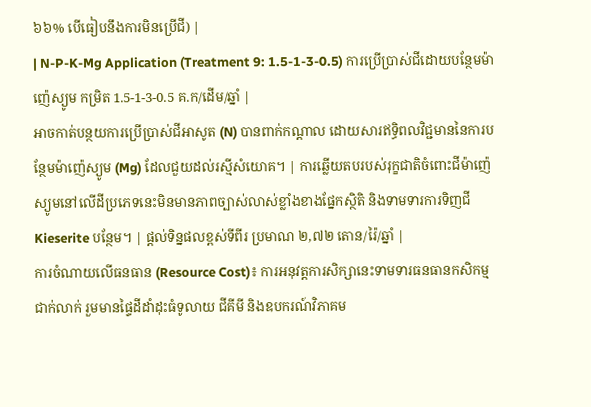៦៦% បើធៀបនឹងការមិនប្រើជី) |
| N-P-K-Mg Application (Treatment 9: 1.5-1-3-0.5) ការប្រើប្រាស់ជីដោយបន្ថែមម៉ាញ៉េស្យូម កម្រិត 1.5-1-3-0.5 គ.ក/ដើម/ឆ្នាំ |
អាចកាត់បន្ថយការប្រើប្រាស់ជីអាសូត (N) បានពាក់កណ្តាល ដោយសារឥទ្ធិពលវិជ្ជមាននៃការបន្ថែមម៉ាញ៉េស្យូម (Mg) ដែលជួយដល់រស្មីសំយោគ។ | ការឆ្លើយតបរបស់រុក្ខជាតិចំពោះជីម៉ាញ៉េស្យូមនៅលើដីប្រភេទនេះមិនមានភាពច្បាស់លាស់ខ្លាំងខាងផ្នែកស្ថិតិ និងទាមទារការទិញជី Kieserite បន្ថែម។ | ផ្តល់ទិន្នផលខ្ពស់ទីពីរ ប្រមាណ ២,៧២ តោន/រ៉ៃ/ឆ្នាំ |
ការចំណាយលើធនធាន (Resource Cost)៖ ការអនុវត្តការសិក្សានេះទាមទារធនធានកសិកម្មជាក់លាក់ រួមមានផ្ទៃដីដាំដុះធំទូលាយ ជីគីមី និងឧបករណ៍វិភាគម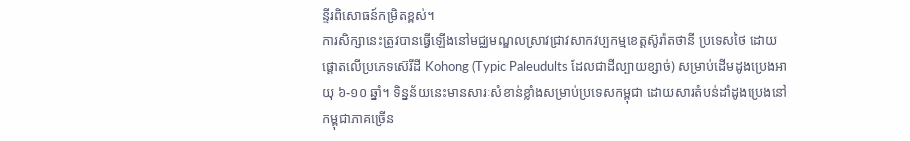ន្ទីរពិសោធន៍កម្រិតខ្ពស់។
ការសិក្សានេះត្រូវបានធ្វើឡើងនៅមជ្ឈមណ្ឌលស្រាវជ្រាវសាកវប្បកម្មខេត្តស៊ូរ៉ាតថានី ប្រទេសថៃ ដោយផ្តោតលើប្រភេទស៊េរីដី Kohong (Typic Paleudults ដែលជាដីល្បាយខ្សាច់) សម្រាប់ដើមដូងប្រេងអាយុ ៦-១០ ឆ្នាំ។ ទិន្នន័យនេះមានសារៈសំខាន់ខ្លាំងសម្រាប់ប្រទេសកម្ពុជា ដោយសារតំបន់ដាំដូងប្រេងនៅកម្ពុជាភាគច្រើន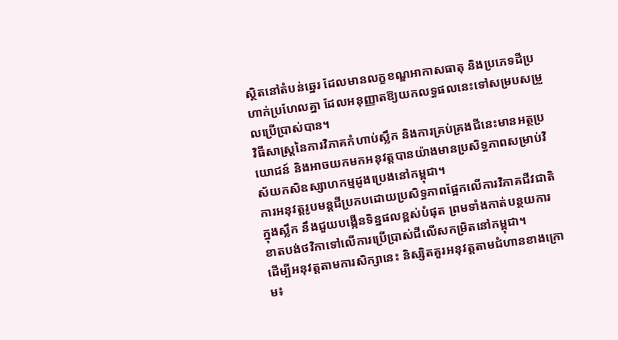ស្ថិតនៅតំបន់ឆ្នេរ ដែលមានលក្ខខណ្ឌអាកាសធាតុ និងប្រភេទដីប្រហាក់ប្រហែលគ្នា ដែលអនុញ្ញាតឱ្យយកលទ្ធផលនេះទៅសម្របសម្រួលប្រើប្រាស់បាន។
វិធីសាស្ត្រនៃការវិភាគកំហាប់ស្លឹក និងការគ្រប់គ្រងជីនេះមានអត្ថប្រយោជន៍ និងអាចយកមកអនុវត្តបានយ៉ាងមានប្រសិទ្ធភាពសម្រាប់វិស័យកសិឧស្សាហកម្មដូងប្រេងនៅកម្ពុជា។
ការអនុវត្តរូបមន្តជីប្រកបដោយប្រសិទ្ធភាពផ្អែកលើការវិភាគជីវជាតិក្នុងស្លឹក នឹងជួយបង្កើនទិន្នផលខ្ពស់បំផុត ព្រមទាំងកាត់បន្ថយការខាតបង់ថវិកាទៅលើការប្រើប្រាស់ជីលើសកម្រិតនៅកម្ពុជា។
ដើម្បីអនុវត្តតាមការសិក្សានេះ និស្សិតគួរអនុវត្តតាមជំហានខាងក្រោម៖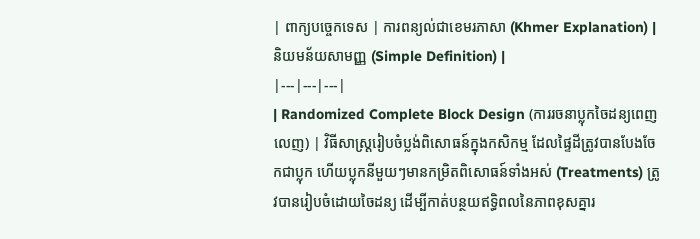| ពាក្យបច្ចេកទេស | ការពន្យល់ជាខេមរភាសា (Khmer Explanation) | និយមន័យសាមញ្ញ (Simple Definition) |
|---|---|---|
| Randomized Complete Block Design (ការរចនាប្លុកចៃដន្យពេញលេញ) | វិធីសាស្ត្ររៀបចំប្លង់ពិសោធន៍ក្នុងកសិកម្ម ដែលផ្ទៃដីត្រូវបានបែងចែកជាប្លុក ហើយប្លុកនីមួយៗមានកម្រិតពិសោធន៍ទាំងអស់ (Treatments) ត្រូវបានរៀបចំដោយចៃដន្យ ដើម្បីកាត់បន្ថយឥទ្ធិពលនៃភាពខុសគ្នារ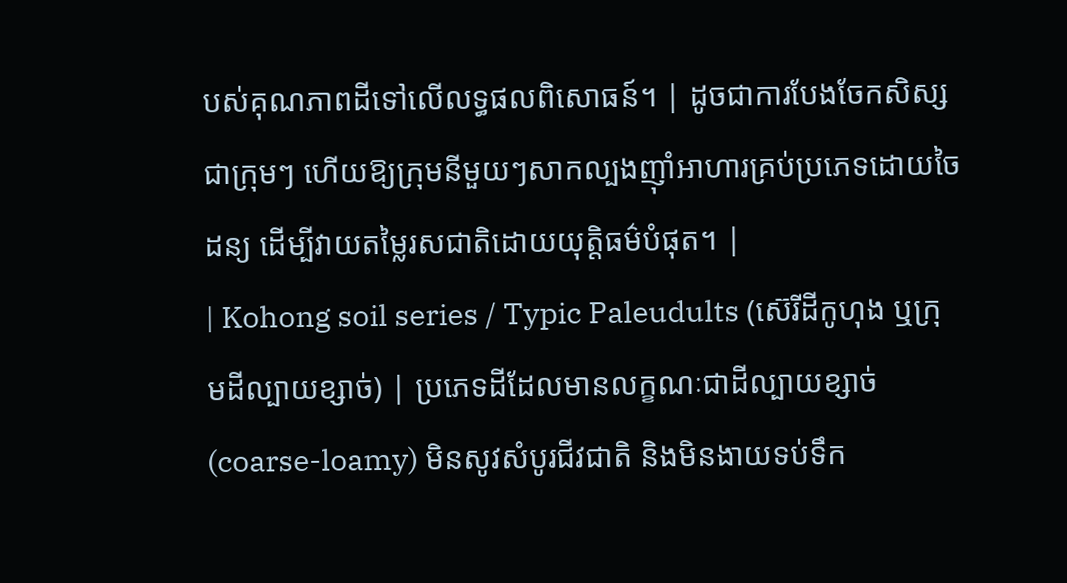បស់គុណភាពដីទៅលើលទ្ធផលពិសោធន៍។ | ដូចជាការបែងចែកសិស្សជាក្រុមៗ ហើយឱ្យក្រុមនីមួយៗសាកល្បងញ៉ាំអាហារគ្រប់ប្រភេទដោយចៃដន្យ ដើម្បីវាយតម្លៃរសជាតិដោយយុត្តិធម៌បំផុត។ |
| Kohong soil series / Typic Paleudults (ស៊េរីដីកូហុង ឬក្រុមដីល្បាយខ្សាច់) | ប្រភេទដីដែលមានលក្ខណៈជាដីល្បាយខ្សាច់ (coarse-loamy) មិនសូវសំបូរជីវជាតិ និងមិនងាយទប់ទឹក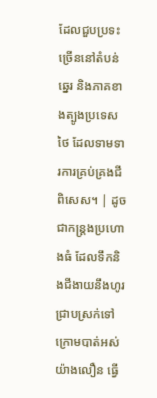ដែលជួបប្រទះច្រើននៅតំបន់ឆ្នេរ និងភាគខាងត្បូងប្រទេសថៃ ដែលទាមទារការគ្រប់គ្រងជីពិសេស។ | ដូចជាកន្ត្រងប្រហោងធំ ដែលទឹកនិងជីងាយនឹងហូរជ្រាបស្រក់ទៅក្រោមបាត់អស់យ៉ាងលឿន ធ្វើ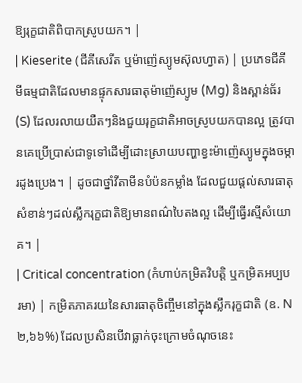ឱ្យរុក្ខជាតិពិបាកស្រូបយក។ |
| Kieserite (ជីគីសេរីត ឬម៉ាញ៉េស្យូមស៊ុលហ្វាត) | ប្រភេទជីគីមីធម្មជាតិដែលមានផ្ទុកសារធាតុម៉ាញ៉េស្យូម (Mg) និងស្ពាន់ធ័រ (S) ដែលរលាយយឺតៗនិងជួយរុក្ខជាតិអាចស្រូបយកបានល្អ ត្រូវបានគេប្រើប្រាស់ជាទូទៅដើម្បីដោះស្រាយបញ្ហាខ្វះម៉ាញ៉េស្យូមក្នុងចម្ការដូងប្រេង។ | ដូចជាថ្នាំវីតាមីនបំប៉នកម្លាំង ដែលជួយផ្តល់សារធាតុសំខាន់ៗដល់ស្លឹករុក្ខជាតិឱ្យមានពណ៌បៃតងល្អ ដើម្បីធ្វើរស្មីសំយោគ។ |
| Critical concentration (កំហាប់កម្រិតវិបត្តិ ឬកម្រិតអប្បបរមា) | កម្រិតភាគរយនៃសារធាតុចិញ្ចឹមនៅក្នុងស្លឹករុក្ខជាតិ (ឧ. N ២,៦៦%) ដែលប្រសិនបើវាធ្លាក់ចុះក្រោមចំណុចនេះ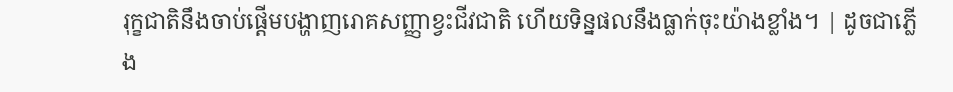រុក្ខជាតិនឹងចាប់ផ្តើមបង្ហាញរោគសញ្ញាខ្វះជីវជាតិ ហើយទិន្នផលនឹងធ្លាក់ចុះយ៉ាងខ្លាំង។ | ដូចជាភ្លើង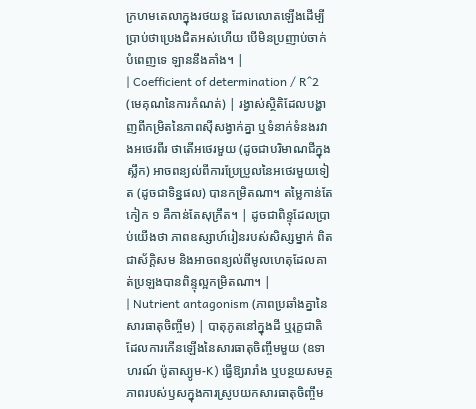ក្រហមតេលាក្នុងរថយន្ត ដែលលោតឡើងដើម្បីប្រាប់ថាប្រេងជិតអស់ហើយ បើមិនប្រញាប់ចាក់បំពេញទេ ឡាននឹងគាំង។ |
| Coefficient of determination / R^2 (មេគុណនៃការកំណត់) | រង្វាស់ស្ថិតិដែលបង្ហាញពីកម្រិតនៃភាពស៊ីសង្វាក់គ្នា ឬទំនាក់ទំនងរវាងអថេរពីរ ថាតើអថេរមួយ (ដូចជាបរិមាណជីក្នុងស្លឹក) អាចពន្យល់ពីការប្រែប្រួលនៃអថេរមួយទៀត (ដូចជាទិន្នផល) បានកម្រិតណា។ តម្លៃកាន់តែកៀក ១ គឺកាន់តែសុក្រឹត។ | ដូចជាពិន្ទុដែលប្រាប់យើងថា ភាពឧស្សាហ៍រៀនរបស់សិស្សម្នាក់ ពិតជាស័ក្តិសម និងអាចពន្យល់ពីមូលហេតុដែលគាត់ប្រឡងបានពិន្ទុល្អកម្រិតណា។ |
| Nutrient antagonism (ភាពប្រឆាំងគ្នានៃសារធាតុចិញ្ចឹម) | បាតុភូតនៅក្នុងដី ឬរុក្ខជាតិ ដែលការកើនឡើងនៃសារធាតុចិញ្ចឹមមួយ (ឧទាហរណ៍ ប៉ូតាស្យូម-K) ធ្វើឱ្យរារាំង ឬបន្ថយសមត្ថភាពរបស់ឫសក្នុងការស្រូបយកសារធាតុចិញ្ចឹម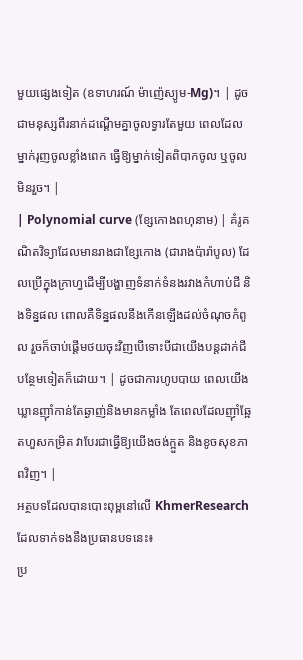មួយផ្សេងទៀត (ឧទាហរណ៍ ម៉ាញ៉េស្យូម-Mg)។ | ដូចជាមនុស្សពីរនាក់ដណ្តើមគ្នាចូលទ្វារតែមួយ ពេលដែលម្នាក់រុញចូលខ្លាំងពេក ធ្វើឱ្យម្នាក់ទៀតពិបាកចូល ឬចូលមិនរួច។ |
| Polynomial curve (ខ្សែកោងពហុនាម) | គំរូគណិតវិទ្យាដែលមានរាងជាខ្សែកោង (ជារាងប៉ារ៉ាបូល) ដែលប្រើក្នុងក្រាហ្វដើម្បីបង្ហាញទំនាក់ទំនងរវាងកំហាប់ជី និងទិន្នផល ពោលគឺទិន្នផលនឹងកើនឡើងដល់ចំណុចកំពូល រួចក៏ចាប់ផ្តើមថយចុះវិញបើទោះបីជាយើងបន្តដាក់ជីបន្ថែមទៀតក៏ដោយ។ | ដូចជាការហូបបាយ ពេលយើងឃ្លានញ៉ាំកាន់តែឆ្ងាញ់និងមានកម្លាំង តែពេលដែលញ៉ាំឆ្អែតហួសកម្រិត វាបែរជាធ្វើឱ្យយើងចង់ក្អួត និងខូចសុខភាពវិញ។ |
អត្ថបទដែលបានបោះពុម្ពនៅលើ KhmerResearch ដែលទាក់ទងនឹងប្រធានបទនេះ៖
ប្រ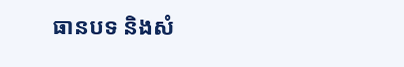ធានបទ និងសំ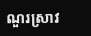ណួរស្រាវ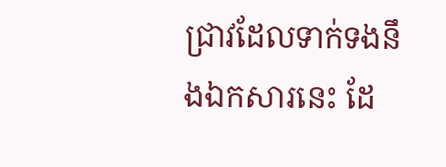ជ្រាវដែលទាក់ទងនឹងឯកសារនេះ ដែ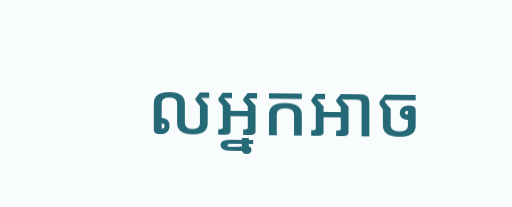លអ្នកអាច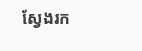ស្វែងរក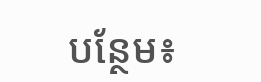បន្ថែម៖